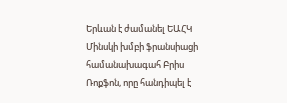Երևան է ժամանել ԵԱՀԿ Մինսկի խմբի ֆրանսիացի համանախագահ Բրիս Ռոքֆոն, որը հանդիպել է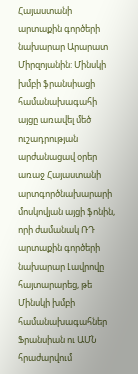Հայաստանի արտաքին գործերի նախարար Արարատ Միրզոյանին: Մինսկի խմբի ֆրանսիացի համանախագահի այցը առավել մեծ ուշադրության արժանացավ օրեր առաջ Հայաստանի արտգործնախարարի մոսկովյան այցի ֆոնին, որի ժամանակ ՌԴ արտաքին գործերի նախարար Լավրովը հայտարարեց, թե Մինսկի խմբի համանախագահներ Ֆրանսիան ու ԱՄՆ հրաժարվում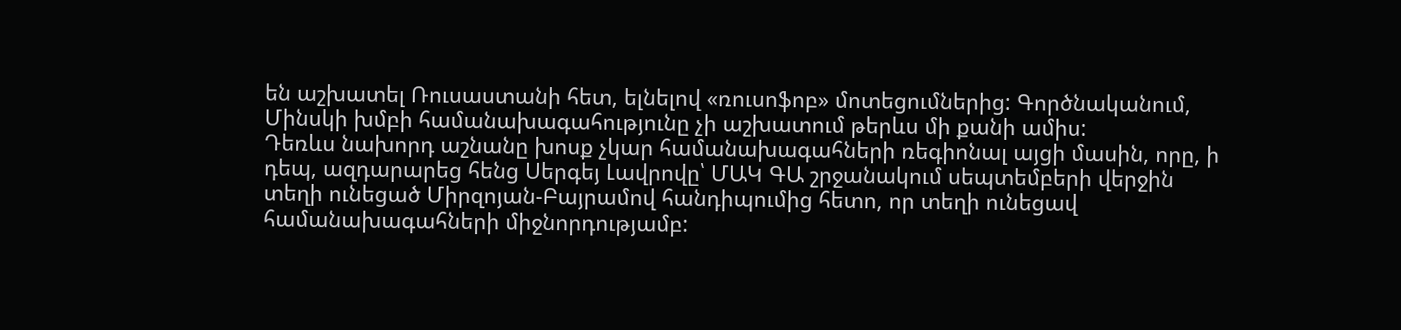են աշխատել Ռուսաստանի հետ, ելնելով «ռուսոֆոբ» մոտեցումներից: Գործնականում, Մինսկի խմբի համանախագահությունը չի աշխատում թերևս մի քանի ամիս:
Դեռևս նախորդ աշնանը խոսք չկար համանախագահների ռեգիոնալ այցի մասին, որը, ի դեպ, ազդարարեց հենց Սերգեյ Լավրովը՝ ՄԱԿ ԳԱ շրջանակում սեպտեմբերի վերջին տեղի ունեցած Միրզոյան-Բայրամով հանդիպումից հետո, որ տեղի ունեցավ համանախագահների միջնորդությամբ: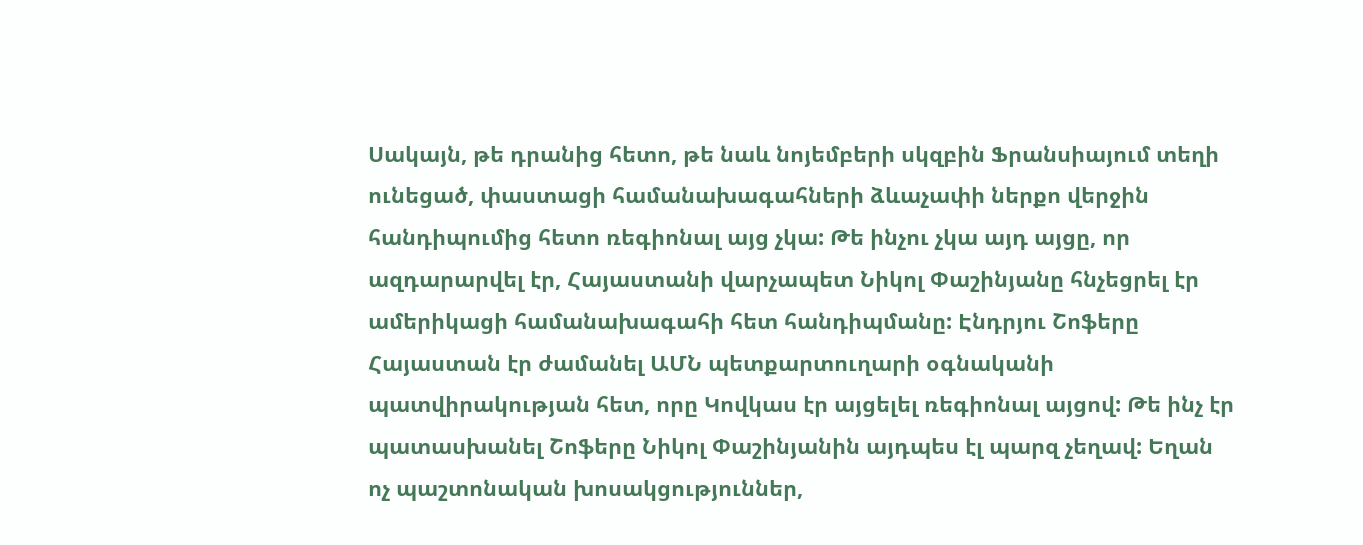Սակայն, թե դրանից հետո, թե նաև նոյեմբերի սկզբին Ֆրանսիայում տեղի ունեցած, փաստացի համանախագահների ձևաչափի ներքո վերջին հանդիպումից հետո ռեգիոնալ այց չկա: Թե ինչու չկա այդ այցը, որ ազդարարվել էր, Հայաստանի վարչապետ Նիկոլ Փաշինյանը հնչեցրել էր ամերիկացի համանախագահի հետ հանդիպմանը: Էնդրյու Շոֆերը Հայաստան էր ժամանել ԱՄՆ պետքարտուղարի օգնականի պատվիրակության հետ, որը Կովկաս էր այցելել ռեգիոնալ այցով: Թե ինչ էր պատասխանել Շոֆերը Նիկոլ Փաշինյանին այդպես էլ պարզ չեղավ: Եղան ոչ պաշտոնական խոսակցություններ,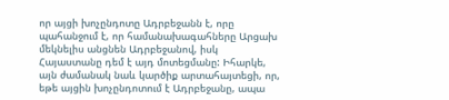որ այցի խոչընդոտը Ադրբեջանն է, որը պահանջում է, որ համանախագահները Արցախ մեկնելիս անցնեն Ադրբեջանով, իսկ Հայաստանը դեմ է այդ մոտեցմանը: Իհարկե, այն ժամանակ նաև կարծիք արտահայտեցի, որ, եթե այցին խոչընդոտում է Ադրբեջանը, ապա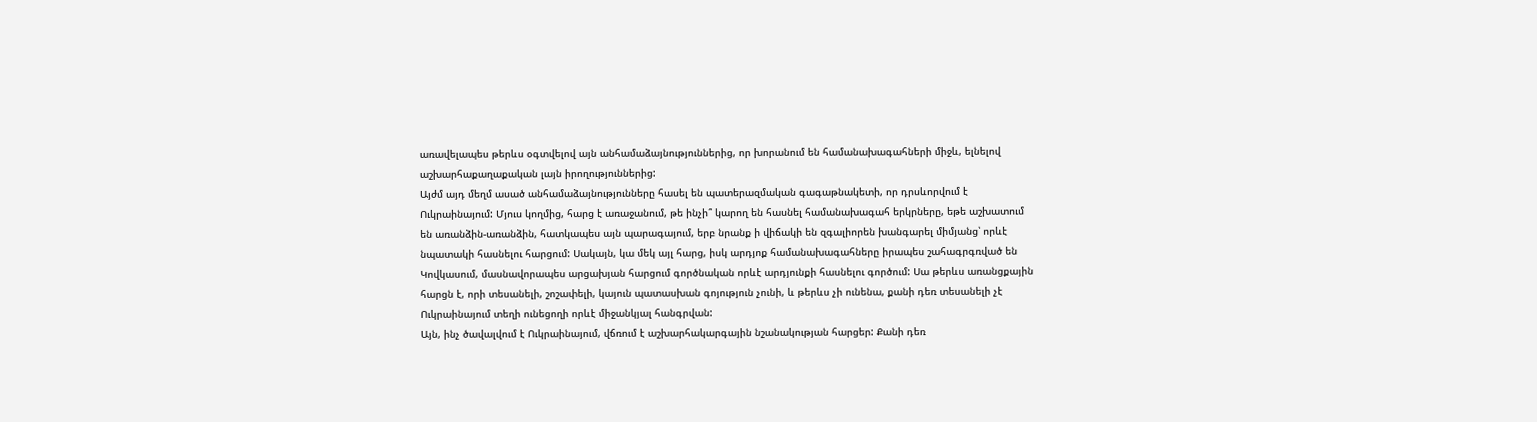առավելապես թերևս օգտվելով այն անհամաձայնություններից, որ խորանում են համանախագահների միջև, ելնելով աշխարհաքաղաքական լայն իրողություններից:
Այժմ այդ մեղմ ասած անհամաձայնությունները հասել են պատերազմական գագաթնակետի, որ դրսևորվում է Ուկրաինայում: Մյուս կողմից, հարց է առաջանում, թե ինչի՞ կարող են հասնել համանախագահ երկրները, եթե աշխատում են առանձին-առանձին, հատկապես այն պարագայում, երբ նրանք ի վիճակի են զգալիորեն խանգարել միմյանց՝ որևէ նպատակի հասնելու հարցում: Սակայն, կա մեկ այլ հարց, իսկ արդյոք համանախագահները իրապես շահագրգռված են Կովկասում, մասնավորապես արցախյան հարցում գործնական որևէ արդյունքի հասնելու գործում: Սա թերևս առանցքային հարցն է, որի տեսանելի, շոշափելի, կայուն պատասխան գոյություն չունի, և թերևս չի ունենա, քանի դեռ տեսանելի չէ Ուկրաինայում տեղի ունեցողի որևէ միջանկյալ հանգրվան:
Այն, ինչ ծավալվում է Ուկրաինայում, վճռում է աշխարհակարգային նշանակության հարցեր: Քանի դեռ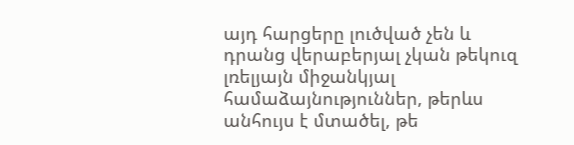այդ հարցերը լուծված չեն և դրանց վերաբերյալ չկան թեկուզ լռելյայն միջանկյալ համաձայնություններ, թերևս անհույս է մտածել, թե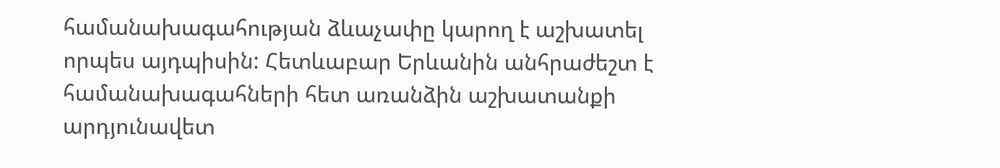համանախագահության ձևաչափը կարող է աշխատել որպես այդպիսին: Հետևաբար Երևանին անհրաժեշտ է համանախագահների հետ առանձին աշխատանքի արդյունավետ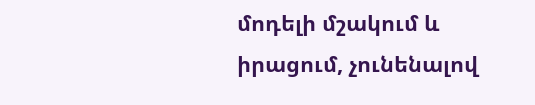մոդելի մշակում և իրացում, չունենալով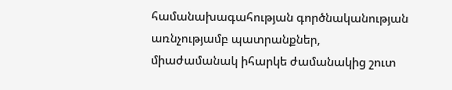համանախագահության գործնականության առնչությամբ պատրանքներ, միաժամանակ իհարկե ժամանակից շուտ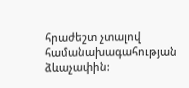հրաժեշտ չտալով համանախագահության ձևաչափին: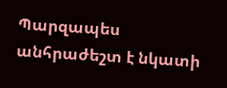Պարզապես անհրաժեշտ է նկատի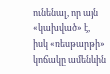ունենալ, որ այն «կախված» է, իսկ «ռեսթարթի» կոճակը ամենևին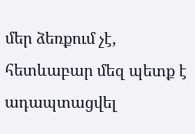մեր ձեռքում չէ, հետևաբար մեզ պետք է ադապտացվել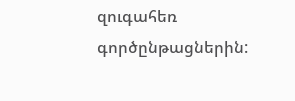զուգահեռ գործընթացներին: